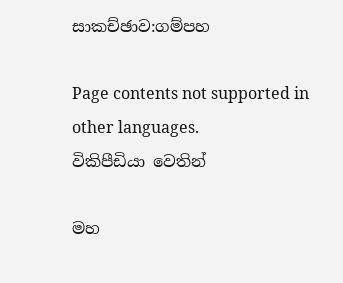සාකච්ඡාව:ගම්පහ

Page contents not supported in other languages.
විකිපීඩියා වෙතින්

මහ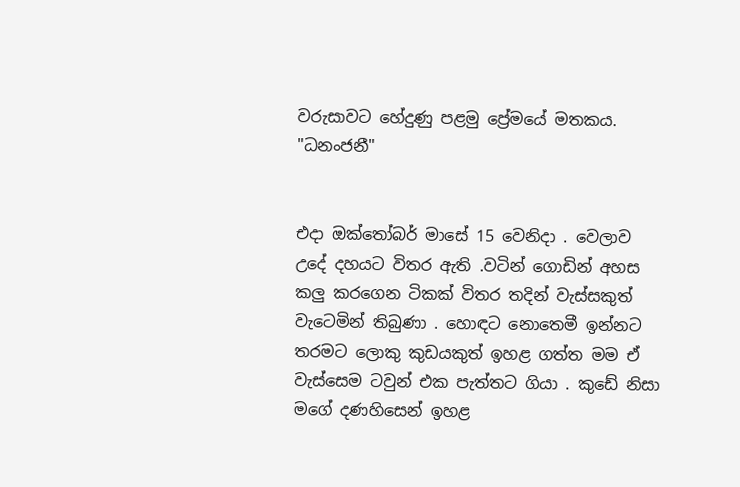වරුසාවට හේදුණු පළමු ප්‍රේමයේ මතකය. "ධනංජනී"


එදා ඔක්තෝබර් මාසේ 15 වෙනිදා . වෙලාව උදේ දහයට විතර ඇති .වටින් ගොඩින් අහස කලු කරගෙන ටිකක් විතර තදින් වැස්සකුත් වැටෙමින් තිබුණා . හොඳට නොතෙමී ඉන්නට තරමට ලොකු කුඩයකුත් ඉහළ ගත්ත මම ඒ වැස්සෙම ටවුන් එක පැත්තට ගියා . කුඩේ නිසා මගේ දණහිසෙන් ඉහළ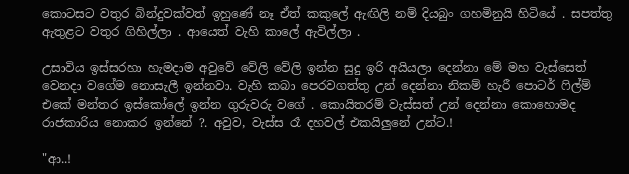කොටසට වතුර බින්දුවක්වත් ඉහුණේ නෑ ඒත් කකුලේ ඇඟිලි නම් දියබුං ගහමිනුයි හිටියේ . සපත්තු ඇතුළට වතුර ගිහිල්ලා . ආයෙත් වැහි කාලේ ඇවිල්ලා .

උසාවිය ඉස්සරහා හැමදාම අවුවේ වේලි වේලි ඉන්න සුදු ඉරි අයියලා දෙන්නා මේ මහ වැස්සෙත් වෙනදා වගේම නොසැලී ඉන්නවා. වැහි කබා පෙරවගත්තු උන් දෙන්නා නිකම් හැරී පොටර් ෆිල්ම් එකේ මන්තර ඉස්කෝලේ ඉන්න ගුරුවරු වගේ . කොයිතරම් වැස්සත් උන් දෙන්නා කොහොමද රාජකාරිය නොකර ඉන්නේ ?. අවුව, වැස්ස රෑ දහවල් එකයිලුනේ උන්ට.!

"ආ..!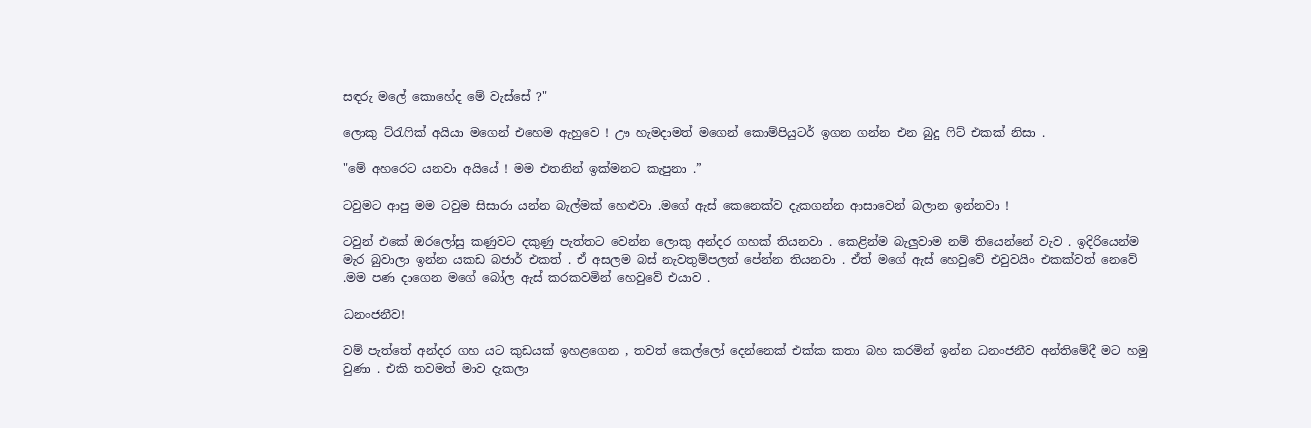සඳරු මලේ කොහේද මේ වැස්සේ ?"

ලොකු ට්රැෆික් අයියා මගෙන් එහෙම ඇහුවෙ ! ඌ හැමදාමත් මගෙන් කොම්පියුටර් ඉගන ගන්න එන බුදු ෆිට් එකක් නිසා .

"මේ අහරෙට යනවා අයියේ ! මම එතනින් ඉක්මනට කැපුනා .”

ටවුමට ආපු මම ටවුම සිසාරා යන්න බැල්මක් හෙළුවා .මගේ ඇස් කෙනෙක්ව දැකගන්න ආසාවෙන් බලාන ඉන්නවා !

ටවුන් එකේ ඔරලෝසු කණුවට දකුණු පැත්තට වෙන්න ලොකු අන්දර ගහක් තියනවා . කෙළින්ම බැලුවාම නම් තියෙන්නේ වැව . ඉදිරියෙන්ම මැර බුවාලා ඉන්න යකඩ බජාර් එකත් . ඒ අසලම බස් නැවතුම්පලත් පේන්න තියනවා . ඒත් මගේ ඇස් හෙවුවේ එවුවයිං එකක්වත් නෙවේ .මම පණ දාගෙන මගේ බෝල ඇස් කරකවමින් හෙවුවේ එයාව .

ධනංජනීව!

වම් පැත්තේ අන්දර ගහ යට කුඩයක් ඉහළගෙන , තවත් කෙල්ලෝ දෙන්නෙක් එක්ක කතා බහ කරමින් ඉන්න ධනංජනීව අන්තිමේදී මට හමු වුණා . එකි තවමත් මාව දැකලා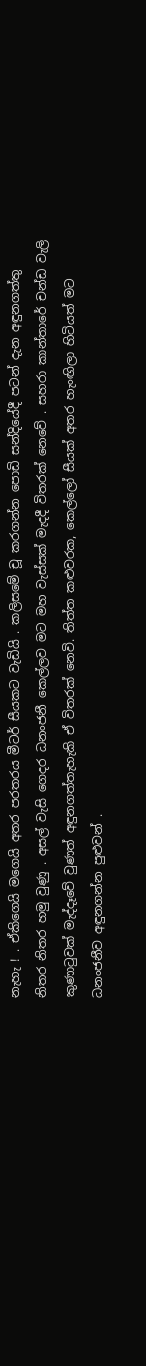නැහැ ! . ඒකිගෙයි මගෙයි අතර පරතරය මීටර් සීයකට වැඩියි . කලිසමේ චූ කරගන්න පොඩි සන්දියේදී පටන් දැන අඳුනගත්තු නිතර නිතර හමු වුණු . අසල් වැසි ගෙදර ධනංජනී කෙල්ලව මට මහ වැස්සක් මැදදී විතරක් නෙවේ . සහරා කාන්තාරේ චන්ඩ වැලි කුණාටුවක් මැද්දෑවේ වුණත් අඳුනගත්තැහැකි ඒ විතරක් නෙවි. තිත්ත කළුවරක, කෙල්ලෝ සීයක් අතර හැංඟිලා හිටියත් මට ධනංජනීව අඳුනගන්න පුළුවන් .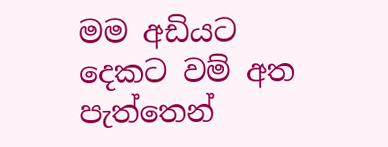මම අඩියට දෙකට වම් අත පැත්තෙන්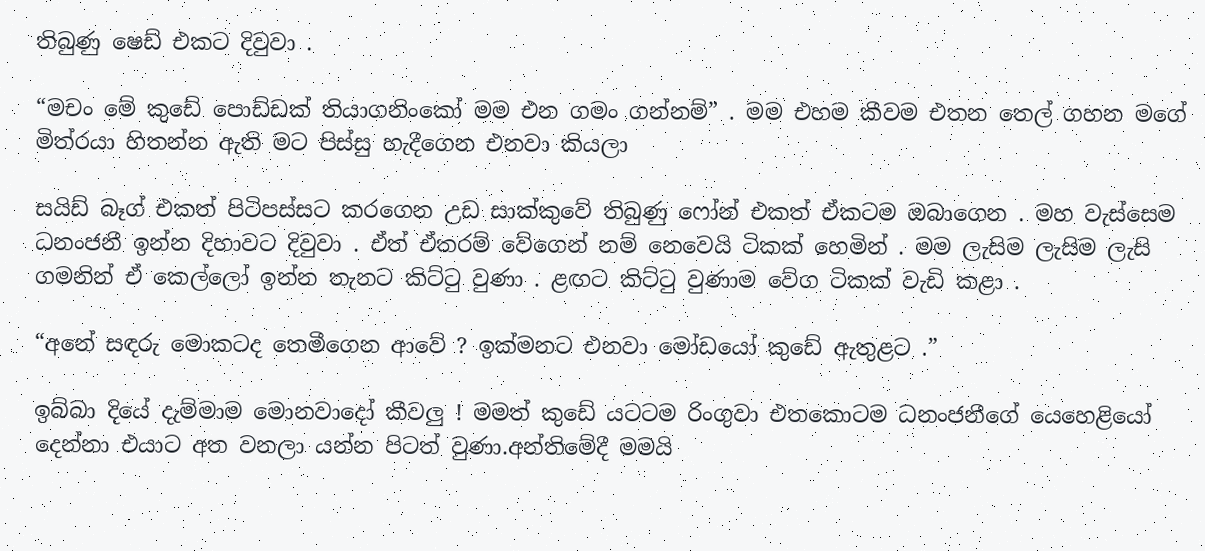තිබුණු ෂෙඩ් එකට දිවුවා .

“මචං මේ කුඩේ පොඩ්ඩක් තියාගනිංකෝ මම එන ගමං ගන්නම්” . මම එහම කීවම එතන තෙල් ගහන මගේ මිත්රයා හිතන්න ඇති මට පිස්සු හැදීගෙන එනවා කියලා

සයිඩ් බෑග් එකත් පිටිපස්සට කරගෙන උඩ සාක්කුවේ තිබුණු ෆෝන් එකත් ඒකටම ඔබාගෙන . මහ වැස්සෙම ධනංජනී ඉන්න දිහාවට දිවුවා . ඒත් ඒතරම් වේගෙන් නම් නෙවෙයි ටිකක් හෙමින් . මම ලැසිම ලැසිම ලැසි ගමනින් ඒ කෙල්ලෝ ඉන්න තැනට කිට්ටු වුණා . ළඟට කිට්ටු වුණාම වේග ටිකක් වැඩි කළා .

“අනේ සඳරු මොකටද තෙමීගෙන ආවේ ? ඉක්මනට එනවා මෝඩයෝ කුඩේ ඇතුළට .”

ඉබ්බා දියේ දැම්මාම මොනවාදෝ කීවලු ! මමත් කුඩේ යටටම රිංගුවා එතකොටම ධනංජනීගේ යෙහෙළියෝ දෙන්නා එයාට අත වනලා යන්න පිටත් වුණා.අන්තිමේදී මමයි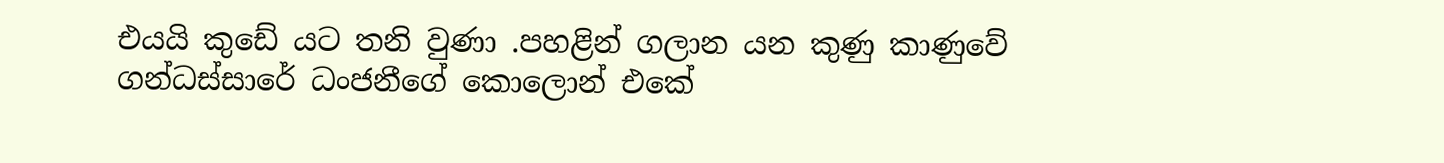එයයි කුඩේ යට තනි වුණා .පහළින් ගලාන යන කුණු කාණුවේ ගන්ධස්සාරේ ධංජනීගේ කොලොන් එකේ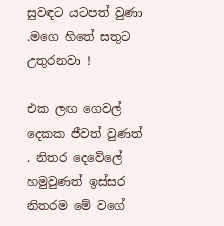සුවඳට යටපත් වුණා .මගෙ හිතේ සතුට උතුරනවා !

එක ලඟ ගෙවල් දෙකක ජීවත් වුණත් . නිතර දෙවේලේ හමුවුණත් ඉස්සර නිතරම මේ වගේ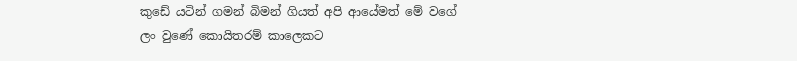කුඩේ යටින් ගමන් බිමන් ගියත් අපි ආයේමත් මේ වගේ ලං වුණේ කොයිතරම් කාලෙකට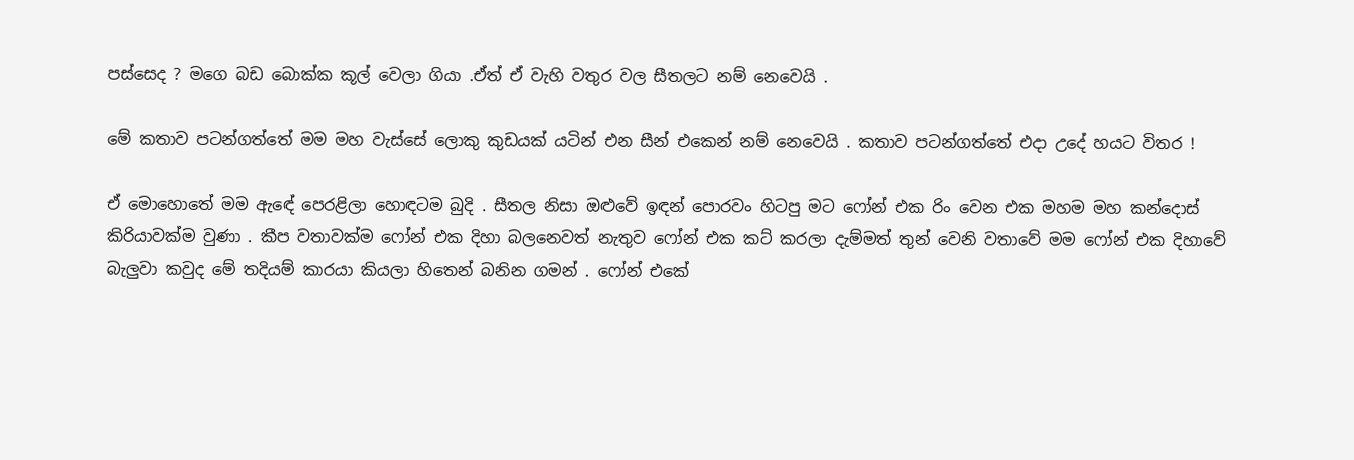පස්සෙද ? මගෙ බඩ බොක්ක කූල් වෙලා ගියා .ඒත් ඒ වැහි වතුර වල සීතලට නම් නෙවෙයි .

මේ කතාව පටන්ගත්තේ මම මහ වැස්සේ ලොකු කුඩයක් යටින් එන සීන් එකෙන් නම් නෙවෙයි . කතාව පටන්ගත්තේ එදා උදේ හයට විතර !

ඒ මොහොතේ මම ඇඳේ පෙරළිලා හොඳටම බුදි . සීතල නිසා ඔළුවේ ඉඳන් පොරවං හිටපු මට ෆෝන් එක රිං වෙන එක මහම මහ කන්දොස් කිරියාවක්ම වුණා . කීප වතාවක්ම ෆෝන් එක දිහා බලනෙවත් නැතුව ෆෝන් එක කට් කරලා දැම්මත් තුන් වෙනි වතාවේ මම ෆෝන් එක දිහාවේ බැලුවා කවුද මේ තදියම් කාරයා කියලා හිතෙන් බනින ගමන් . ෆෝන් එකේ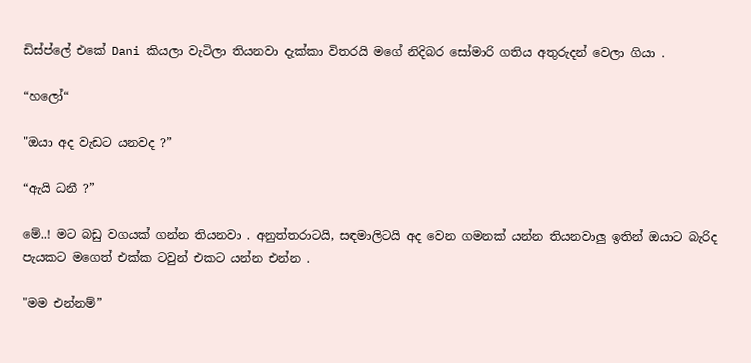ඩිස්ප්ලේ එකේ Dani කියලා වැටිලා තියනවා දැක්කා විතරයි මගේ නිදිබර සෝමාරි ගතිය අතුරුදන් වෙලා ගියා .

“හලෝ“

"ඔයා අද වැඩට යනවද ?”

“ඇයි ධනී ?”

මේ..! මට බඩු වගයක් ගන්න තියනවා . අනුත්තරාටයි, සඳමාලිටයි අද වෙන ගමනක් යන්න තියනවාලු ඉතින් ඔයාට බැරිද පැයකට මගෙත් එක්ක ටවුන් එකට යන්න එන්න .

"මම එන්නම්”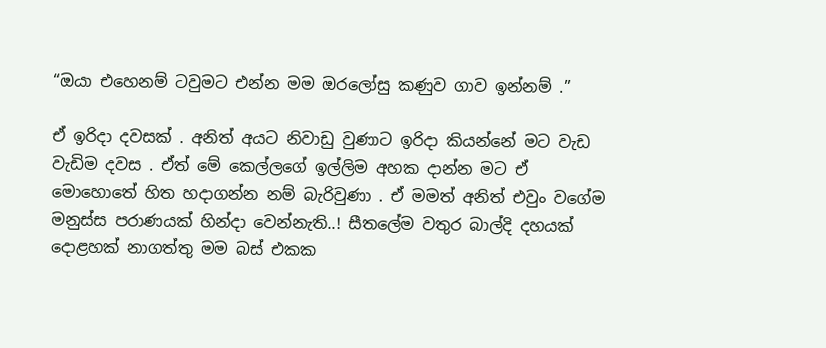“ඔයා එහෙනම් ටවුමට එන්න මම ඔරලෝසු කණුව ගාව ඉන්නම් .”

ඒ ඉරිදා දවසක් . අනිත් අයට නිවාඩු වුණාට ඉරිදා කියන්නේ මට වැඩ වැඩිම දවස . ඒත් මේ කෙල්ලගේ ඉල්ලිම අහක දාන්න මට ඒ මොහොතේ හිත හදාගන්න නම් බැරිවුණා . ඒ මමත් අනිත් එවුං වගේම මනුස්ස පරාණයක් හින්දා වෙන්නැති..! සීතලේම වතුර බාල්දි දහයක් දොළහක් නාගත්තු මම බස් එකක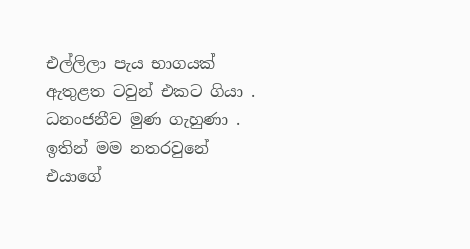එල්ලිලා පැය භාගයක් ඇතුළත ටවුන් එකට ගියා . ධනංජනීව මුණ ගැහුණා . ඉතින් මම නතරවුනේ එයාගේ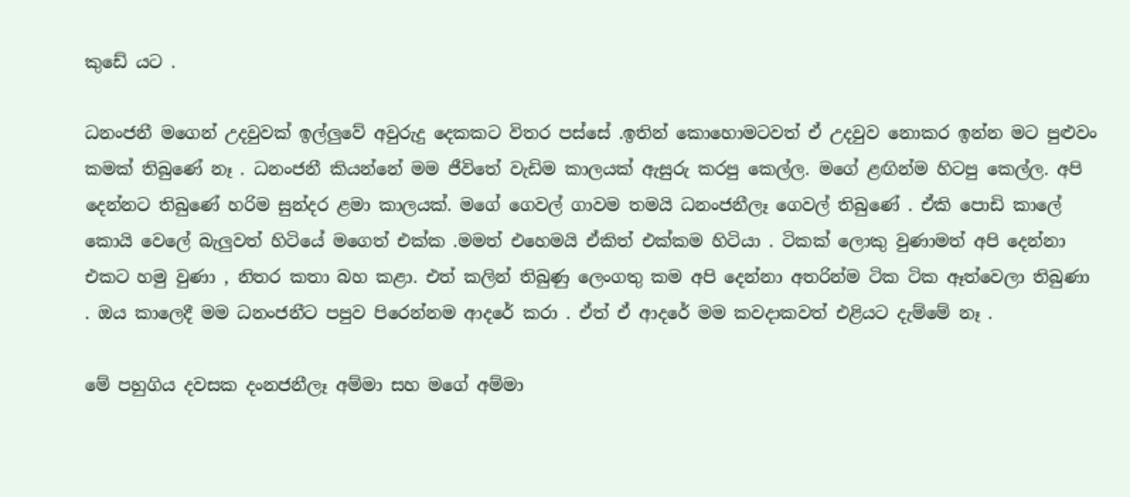කුඩේ යට .

ධනංජනී මගෙන් උදවුවක් ඉල්ලුවේ අවුරුදු දෙකකට විතර පස්සේ .ඉතින් කොහොමටවත් ඒ උදවුව නොකර ඉන්න මට පුළුවං කමක් තිබුණේ නෑ . ධනංජනී කියන්නේ මම ජීවිතේ වැඩිම කාලයක් ඇසුරු කරපු කෙල්ල. මගේ ළඟින්ම හිටපු කෙල්ල. අපි දෙන්නට තිබුණේ හරිම සුන්දර ළමා කාලයක්. මගේ ගෙවල් ගාවම තමයි ධනංජනීලෑ ගෙවල් තිබුණේ . ඒකි පොඩි කාලේ කොයි වෙලේ බැලුවත් හිටියේ මගෙත් එක්ක .මමත් එහෙමයි ඒකිත් එක්කම හිටියා . ටිකක් ලොකු වුණාමත් අපි දෙන්නා එකට හමු වුණා , නිතර කතා බහ කළා. එත් කලින් තිබුණු ලෙංගතු කම අපි දෙන්නා අතරින්ම ටික ටික ඈත්වෙලා තිබුණා . ඔය කාලෙදී මම ධනංජනීට පපුව පිරෙන්නම ආදරේ කරා . ඒත් ඒ ආදරේ මම කවදාකවත් එළියට දැම්මේ නෑ .

මේ පහුගිය දවසක දංනජනීලෑ අම්මා සහ මගේ අම්මා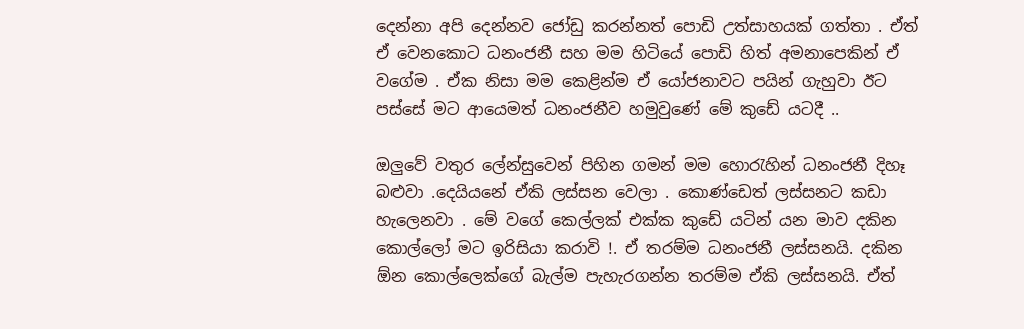දෙන්නා අපි දෙන්නව ජෝඩු කරන්නත් පොඩි උත්සාහයක් ගත්තා . ඒත් ඒ වෙනකොට ධනංජනී සහ මම හිටියේ පොඩි හිත් අමනාපෙකින් ඒ වගේම . ඒක නිසා මම කෙළින්ම ඒ යෝජනාවට පයින් ගැහුවා ඊට පස්සේ මට ආයෙමත් ධනංජනීව හමුවුණේ මේ කුඩේ යටදී ..

ඔලුවේ වතුර ලේන්සුවෙන් පිහින ගමන් මම හොරැහින් ධනංජනී දිහෑ බළුවා .දෙයියනේ ඒකි ලස්සන වෙලා . කොණ්ඩෙත් ලස්සනට කඩා හැලෙනවා . මේ වගේ කෙල්ලක් එක්ක කුඩේ යටින් යන මාව දකින කොල්ලෝ මට ඉරිසියා කරාවි !. ඒ තරම්ම ධනංජනී ලස්සනයි. දකින ඕන කොල්ලෙක්ගේ බැල්ම පැහැරගන්න තරම්ම ඒකි ලස්සනයි. ඒත්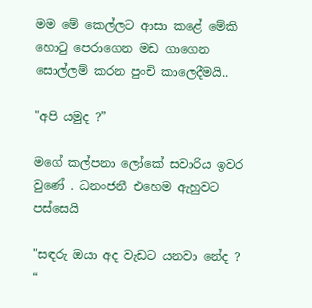මම මේ කෙල්ලට ආසා කළේ මේකි හොටු පෙරාගෙන මඩ ගාගෙන සොල්ලම් කරන පුංචි කාලෙදීමයි..

"අපි යමුද ?”

මගේ කල්පනා ලෝකේ සවාරිය ඉවර වුණේ . ධනංජනී එහෙම ඇහුවට පස්සෙයි

"සඳරු ඔයා අද වැඩට යනවා නේද ? “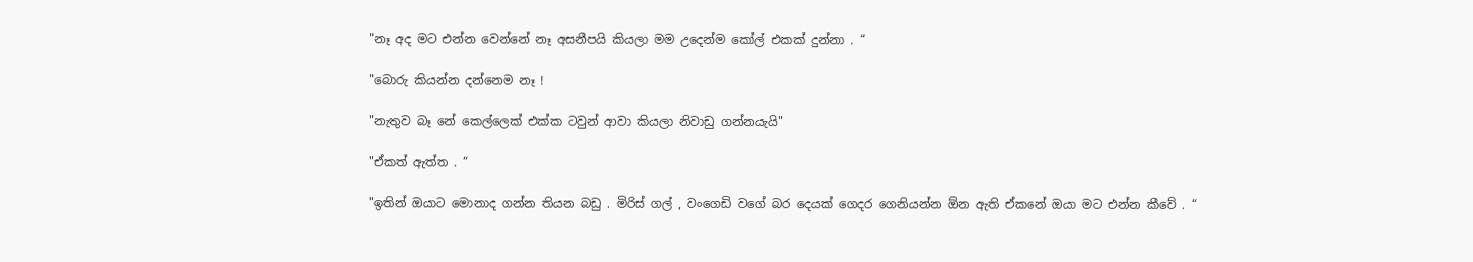"නෑ අද මට එන්න වෙන්නේ නෑ අසනීපයි කියලා මම උදෙන්ම කෝල් එකක් දුන්නා . “

"බොරු කියන්න දන්නෙම නෑ !

"නැතුව බෑ නේ කෙල්ලෙක් එක්ක ටවුන් ආවා කියලා නිවාඩු ගන්නයැයි"

"ඒකත් ඇත්ත . “

"ඉතින් ඔයාට මොනාද ගන්න තියන බඩු . මිරිස් ගල් , වංගෙඩි වගේ බර දෙයක් ගෙදර ගෙනියන්න ඕන ඇති ඒකනේ ඔයා මට එන්න කීවේ . “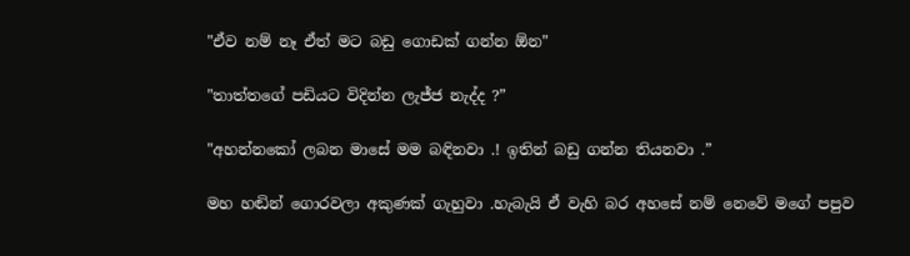"ඒව නම් නෑ ඒත් මට බඩු ගොඩක් ගන්න ඕන"

"තාත්තගේ පඩියට විදින්න ලැජ්ජ නැද්ද ?”

"අහන්නකෝ ලබන මාසේ මම බඳිනවා .! ඉතින් බඩු ගන්න තියනවා .”

මහ හඬින් ගොරවලා අකුණක් ගැහුවා .හැබැයි ඒ වැහි බර අහසේ නම් නෙවේ මගේ පපුව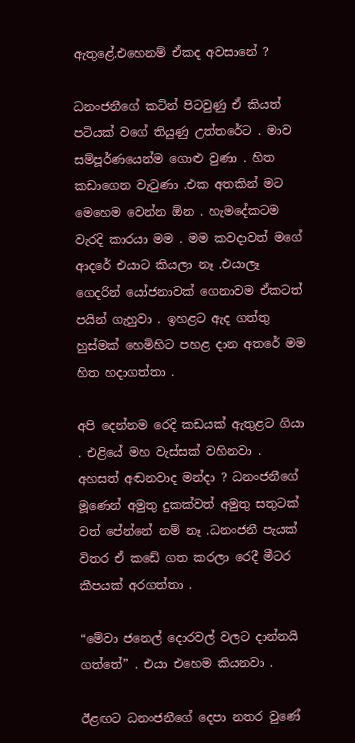ඇතුළේ.එහෙනම් ඒකද අවසානේ ?

ධනංජනීගේ කටින් පිටවුණු ඒ කියත් පටියක් වගේ තියුණු උත්තරේට . මාව සම්පූර්ණයෙන්ම ගොළු වුණා . හිත කඩාගෙන වැටුණා .එක අතකින් මට මෙහෙම වෙන්න ඕන . හැමදේකටම වැරදි කාරයා මම . මම කවදාවත් මගේ ආදරේ එයාට කියලා නෑ .එයාලෑ ගෙදරින් යෝජනාවක් ගෙනාවම ඒකටත් පයින් ගැහුවා . ඉහළට ඇද ගත්තු හුස්මක් හෙමිහිට පහළ දාන අතරේ මම හිත හදාගත්තා .

අපි දෙන්නම රෙදි කඩයක් ඇතුළට ගියා . එළියේ මහ වැස්සක් වහිනවා . අහසත් අඬනවාද මන්දා ? ධනංජනීගේ මූණෙන් අමුතු දුකක්වත් අමුතු සතුටක් වත් පේන්නේ නම් නෑ .ධනංජනී පැයක් විතර ඒ කඩේ ගත කරලා රෙදී මීටර කීපයක් අරගත්තා .

“මේවා ජනෙල් දොරවල් වලට දාන්නයි ගත්තේ” . එයා එහෙම කියනවා .

ඊළඟට ධනංජනීගේ දෙපා නතර වුණේ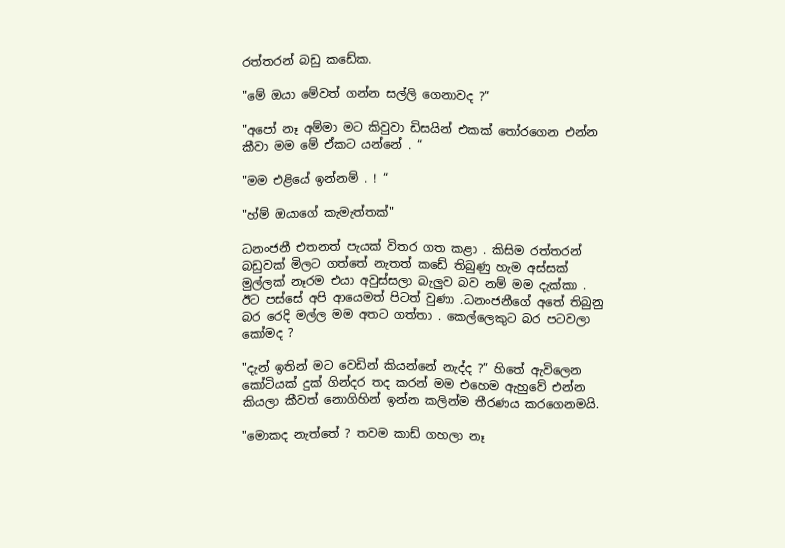රත්තරන් බඩු කඩේක.

"මේ ඔයා මේවත් ගන්න සල්ලි ගෙනාවද ?”

"අපෝ නෑ අම්මා මට කිවුවා ඩිසයින් එකක් තෝරගෙන එන්න කීවා මම මේ ඒකට යන්නේ . “

"මම එළියේ ඉන්නම් . ! “

"හ්ම් ඔයාගේ කැමැත්තක්"

ධනංජනී එතනත් පැයක් විතර ගත කළා . කිසිම රත්තරන් බඩුවක් මිලට ගත්තේ නැතත් කඩේ තිබුණු හැම අස්සක් මුල්ලක් නෑරම එයා අවුස්සලා බැලුව බව නම් මම දැක්කා . ඊට පස්සේ අපි ආයෙමත් පිටත් වුණා .ධනංජනීගේ අතේ තිබුනු බර රෙදි මල්ල මම අතට ගත්තා . කෙල්ලෙකුට බර පටවලා කෝමද ?

"දැන් ඉතින් මට වෙඩින් කියන්නේ නැද්ද ?” හිතේ ඇවිලෙන කෝටියක් දුක් ගින්දර තද කරන් මම එහෙම ඇහුවේ එන්න කියලා කීවත් නොගිහින් ඉන්න කලින්ම තීරණය කරගෙනමයි.

"මොකද නැත්තේ ? තවම කාඩ් ගහලා නෑ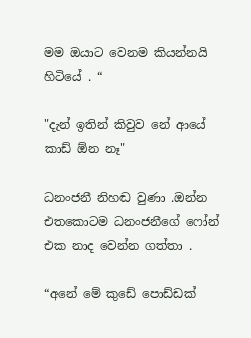මම ඔයාට වෙනම කියන්නයි හිටියේ . “

"දැන් ඉතින් කිවුව නේ ආයේ කාඩ් ඕන නෑ"

ධනංජනී නිහඬ වුණා .ඔන්න එතකොටම ධනංජනීගේ ෆෝන් එක නාද වෙන්න ගත්තා .

“අනේ මේ කුඩේ පොඩ්ඩක්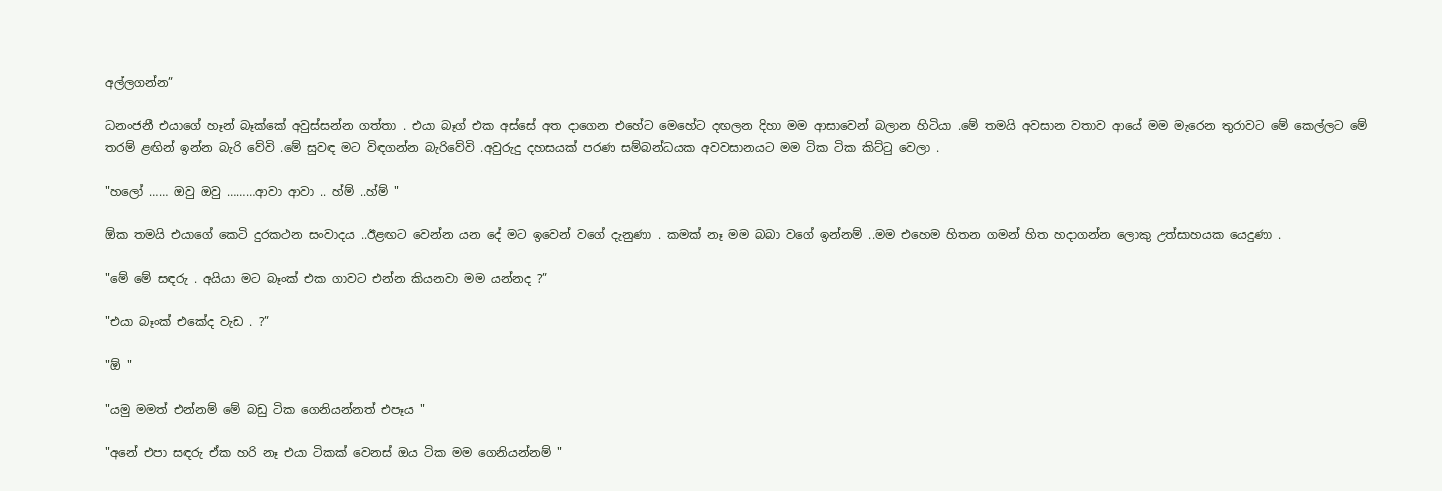අල්ලගන්න”

ධනංජනී එයාගේ හෑන් බෑක්කේ අවුස්සන්න ගත්තා . එයා බෑග් එක අස්සේ අත දාගෙන එහේට මෙහේට දඟලන දිහා මම ආසාවෙන් බලාන හිටියා .මේ තමයි අවසාන වතාව ආයේ මම මැරෙන තුරාවට මේ කෙල්ලට මේ තරම් ළඟින් ඉන්න බැරි වේවි .මේ සුවඳ මට විඳගන්න බැරිවේවි .අවුරුදු දහසයක් පරණ සම්බන්ධයක අවවසානයට මම ටික ටික කිට්ටු වෙලා .

"හලෝ …… ඔවු ඔවු ………ආවා ආවා .. හ්ම් ..හ්ම් "

ඕක තමයි එයාගේ කෙටි දුරකථන සංවාදය ..ඊළඟට වෙන්න යන දේ මට ඉවෙන් වගේ දැනුණා . කමක් නෑ මම බබා වගේ ඉන්නම් ..මම එහෙම හිතන ගමන් හිත හදාගන්න ලොකු උත්සාහයක යෙදුණා .

"මේ මේ සඳරු . අයියා මට බෑංක් එක ගාවට එන්න කියනවා මම යන්නද ?”

"එයා බෑංක් එකේද වැඩ . ?”

"ඕ "

"යමු මමත් එන්නම් මේ බඩු ටික ගෙනියන්නත් එපෑය "

"අනේ එපා සඳරු ඒක හරි නෑ එයා ටිකක් වෙනස් ඔය ටික මම ගෙනියන්නම් "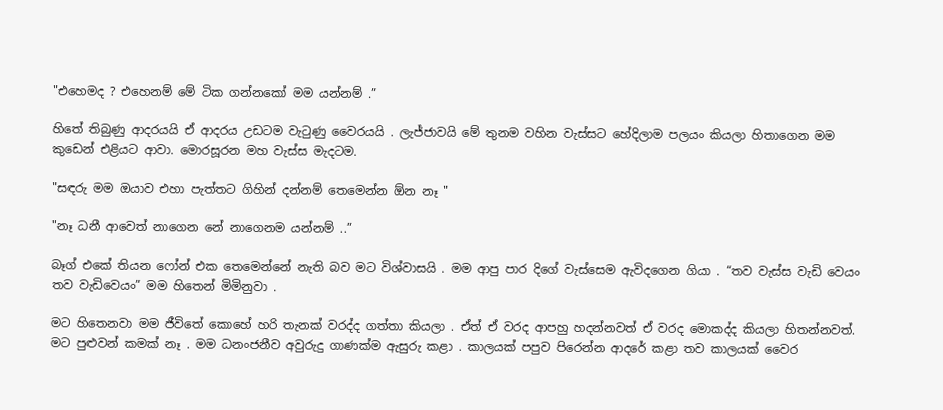"එහෙමද ? එහෙනම් මේ ටික ගන්නකෝ මම යන්නම් .”

හිතේ තිබුණු ආදරයයි ඒ ආදරය උඩටම වැටුණු වෛරයයි . ලැජ්ජාවයි මේ තුනම වහින වැස්සට හේදිලාම පලයං කියලා හිතාගෙන මම කුඩෙන් එළියට ආවා. මොරසූරන මහ වැස්ස මැදටම.

"සඳරු මම ඔයාව එහා පැත්තට ගිහින් දන්නම් තෙමෙන්න ඕන නෑ "

"නෑ ධනී ආවෙත් නාගෙන නේ නාගෙනම යන්නම් ..”

බෑග් එකේ තියන ෆෝන් එක තෙමෙන්නේ නැති බව මට විශ්වාසයි . මම ආපු පාර දිගේ වැස්සෙම ඇවිදගෙන ගියා . “තව වැස්ස වැඩි වෙයං තව වැඩිවෙයං” මම හිතෙන් මිමිනුවා .

මට හිතෙනවා මම ජීවිතේ කොහේ හරි තැනක් වරද්ද ගත්තා කියලා . ඒත් ඒ වරද ආපහු හදන්නවත් ඒ වරද මොකද්ද කියලා හිතන්නවත්. මට පුළුවන් කමක් නෑ . මම ධනංජනීව අවුරුදු ගාණක්ම ඇසුරු කළා . කාලයක් පපුව පිරෙන්න ආදරේ කළා තව කාලයක් වෛර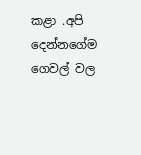කළා .අපි දෙන්නගේම ගෙවල් වල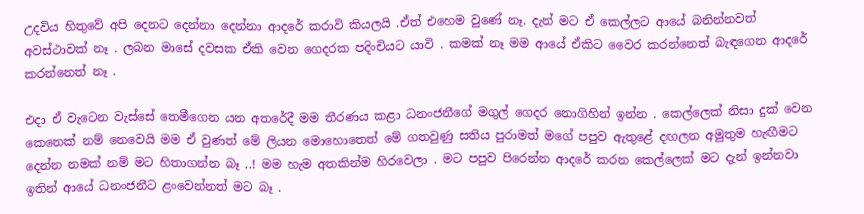උදවිය හිතුවේ අපි දෙනට දෙන්නා දෙන්නා ආදරේ කරාවි කියලයි .ඒත් එහෙම වුණේ නෑ. දැන් මට ඒ කෙල්ලට ආයේ බනින්නවත් අවස්ථාවක් නෑ . ලබන මාසේ දවසක ඒකි වෙන ගෙදරක පදිංචියට යාවි . කමක් නෑ මම ආයේ ඒකිට වෛර කරන්නෙත් බැඳගෙන ආදරේ කරන්නෙත් නෑ .

එදා ඒ වැටෙන වැස්සේ තෙමීගෙන යන අතරේදී මම තීරණය කළා ධනංජනීගේ මගුල් ගෙදර නොගිහින් ඉන්න . කෙල්ලෙක් නිසා දුක් වෙන කෙනෙක් නම් නෙවෙයි මම ඒ වුණත් මේ ලියන මොහොතෙත් මේ ගතවුණු සතිය පුරාමත් මගේ පපුව ඇතුළේ දඟලන අමුතුම හැඟීමට දෙන්න නමක් නම් මට හිතාගන්න බෑ ..! මම හැම අතකින්ම හිරවෙලා . මට පපුව පිරෙන්න ආදරේ කරන කෙල්ලෙක් මට දැන් ඉන්නවා ඉතින් ආයේ ධනංජනීට ළංවෙන්නත් මට බෑ .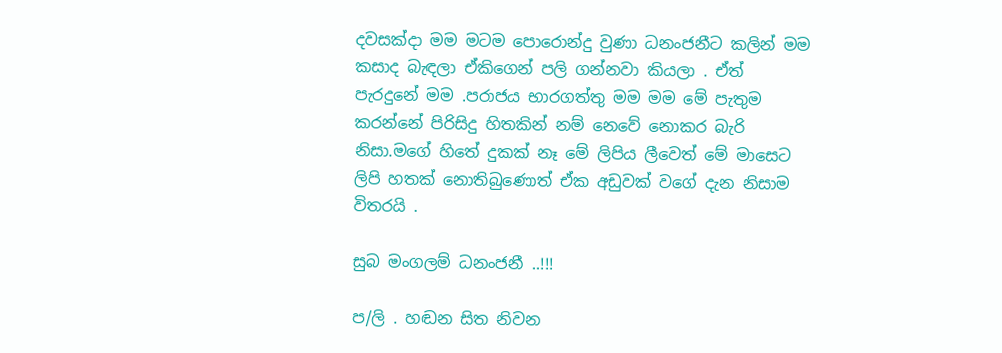දවසක්දා මම මටම පොරොන්දු වුණා ධනංජනීට කලින් මම කසාද බැඳලා ඒකිගෙන් පලි ගන්නවා කියලා . ඒත් පැරදුනේ මම .පරාජය භාරගත්තු මම මම මේ පැතුම කරන්නේ පිරිසිදු හිතකින් නම් නෙවේ නොකර බැරි නිසා.මගේ හිතේ දුකක් නෑ මේ ලිපිය ලීවෙත් මේ මාසෙට ලිපි හතක් නොතිබුණොත් ඒක අඩුවක් වගේ දැන නිසාම විතරයි .

සුබ මංගලම් ධනංජනී ..!!!

ප/ලි . හඬන සිත නිවන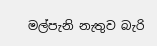මල්පැනි නැතුව බැරි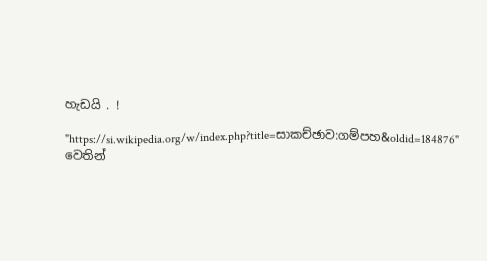හැඩයි . !

"https://si.wikipedia.org/w/index.php?title=සාකච්ඡාව:ගම්පහ&oldid=184876" වෙතින්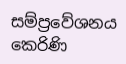සම්ප්‍රවේශනය කෙරිණි